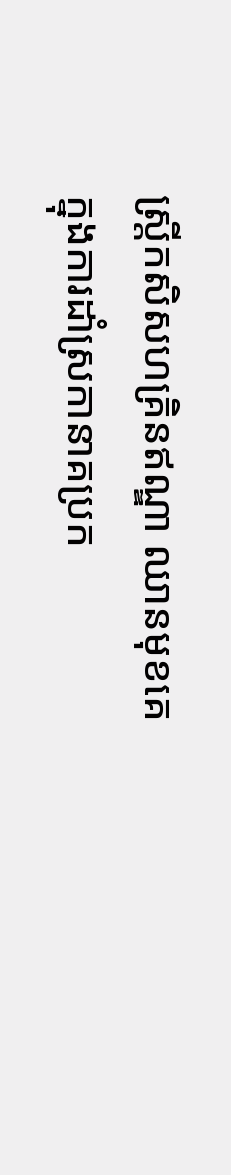ស្ត្រីកសិសហគ្រិនឥណ្ឌា ឈានមុខគេក្នុងការដាំស្រកានាគប្រក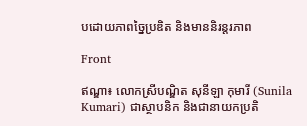បដោយភាពច្នៃប្រឌិត និងមាននិរន្តរភាព

Front

ឥណ្ឌា៖ លោកស្រីបណ្ឌិត សុនីឡា កុមារី (Sunila Kumari) ជាស្ថាបនិក និងជានាយកប្រតិ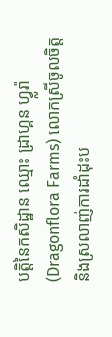បត្តិនៃកសិដ្ឋាន ឈ្មោះ ដ្រាហ្គន ហ្វ្លរ៉ា (Dragonflora Farms) លោកស្រីចូលចិត្ត និងស្រលាញ់ការដាំដុះប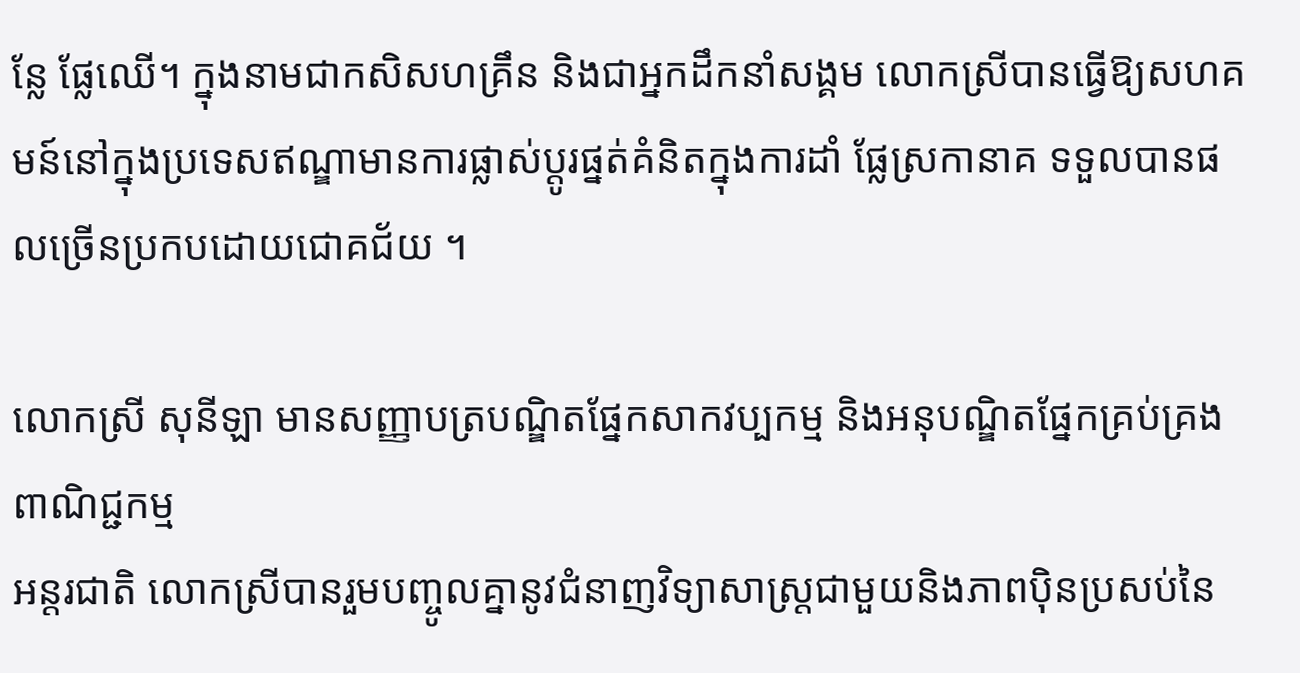ន្លែ ផ្លែឈើ។ ក្នុងនាមជាកសិសហគ្រឹន និងជាអ្នកដឹកនាំសង្គម លោកស្រីបានធ្វើឱ្យសហគមន៍នៅក្នុងប្រទេសឥណ្ឌាមានការផ្លាស់ប្តូរផ្នត់គំនិតក្នុងការដាំ ផ្លែស្រកានាគ ទទួលបានផលច្រើនប្រកបដោយជោគជ័យ ។

លោកស្រី សុនីឡា មានសញ្ញាបត្របណ្ឌិតផ្នែកសាកវប្បកម្ម និងអនុបណ្ឌិតផ្នែកគ្រប់គ្រងពាណិជ្ជកម្ម
អន្តរជាតិ លោកស្រីបានរួមបញ្ចូលគ្នានូវជំនាញវិទ្យាសាស្ត្រជាមួយនិងភាពប៉ិនប្រសប់នៃ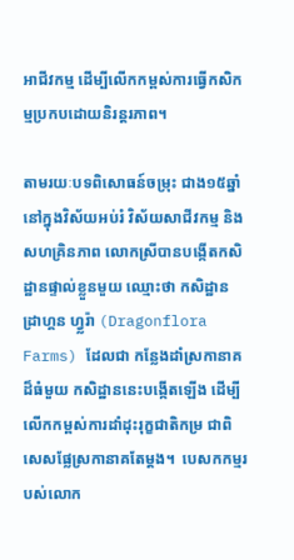អាជីវកម្ម ដើម្បីលើកកម្ពស់ការធ្វើកសិកម្មប្រកបដោយនិរន្តរភាព។

តាមរយៈបទពិសោធន៍ចម្រុះ ជាង១៥ឆ្នាំ នៅក្នុងវិស័យអប់រំ វិស័យសាជីវកម្ម និងសហគ្រិនភាព លោកស្រីបានបង្កើតកសិដ្ឋានផ្ទាល់ខ្លួនមួយ ឈ្មោះថា កសិដ្ឋាន ដ្រាហ្គន ហ្វ្លរ៉ា (Dragonflora Farms) ដែលជា កន្លែងដាំស្រកានាគ ដ៏ធំមួយ កសិដ្ឋាននេះបង្កើតឡើង ដើម្បីលើកកម្ពស់ការដាំដុះរុក្ខជាតិកម្រ ជាពិសេសផ្លែស្រកានាគតែម្តង។  បេសកកម្មរបស់លោក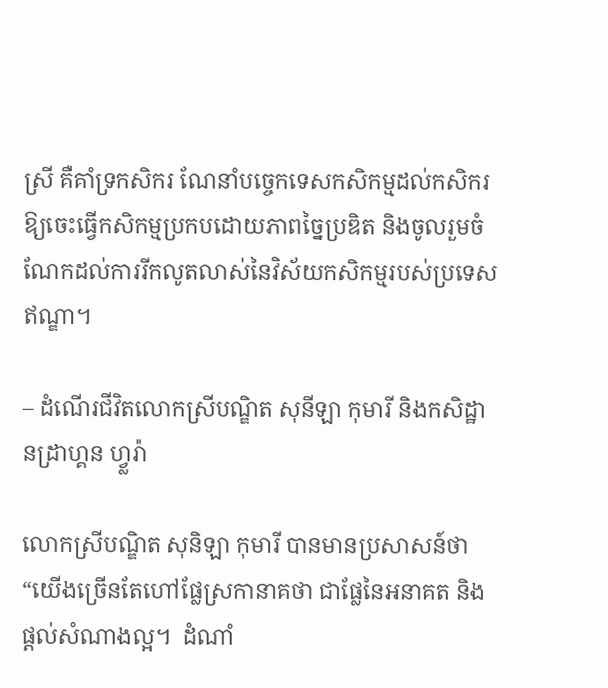ស្រី គឺគាំទ្រកសិករ ណែនាំបច្ចេកទេសកសិកម្មដល់កសិករ ឱ្យចេះធ្វើកសិកម្មប្រកបដោយភាពច្នៃប្រឌិត និងចូលរួមចំណែកដល់ការរីកលូតលាស់នៃវិស័យកសិកម្មរបស់ប្រទេសឥណ្ឌា។

– ដំណើរជីវិតលោកស្រីបណ្ឌិត សុនីឡា កុមារី និងកសិដ្ឋានដ្រាហ្គន ហ្វ្លរ៉ា

លោកស្រីបណ្ឌិត សុនិឡា កុមារី បានមានប្រសាសន៍ថា “យើងច្រើនតែហៅផ្លែស្រកានាគថា ជាផ្លែនៃអនាគត និងផ្តល់សំណាងល្អ។  ដំណាំ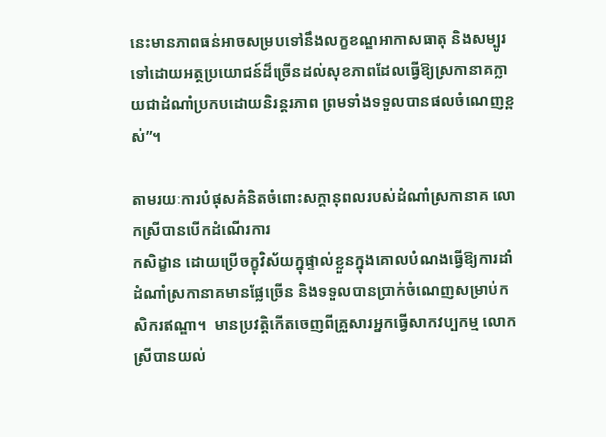នេះមានភាពធន់អាចសម្របទៅនឹងលក្ខខណ្ឌអាកាសធាតុ និងសម្បូរទៅដោយអត្ថប្រយោជន៍ដ៏ច្រើនដល់សុខភាពដែលធ្វើឱ្យស្រកានាគក្លាយជាដំណាំប្រកបដោយនិរន្តរភាព ព្រមទាំងទទួលបានផលចំណេញខ្ពស់”។

តាមរយៈការបំផុសគំនិតចំពោះសក្តានុពលរបស់ដំណាំស្រកានាគ លោកស្រីបានបើកដំណើរការ
កសិដ្ខាន ដោយប្រើចក្ខុវិស័យក្នុផ្ទាល់ខ្លួនក្នុងគោលបំណងធ្វើឱ្យការដាំដំណាំស្រកានាគមានផ្លែច្រើន និងទទួលបានប្រាក់ចំណេញសម្រាប់កសិករឥណ្ឌា។  មានប្រវត្តិកើតចេញពីគ្រួសារអ្នកធ្វើសាកវប្បកម្ម លោកស្រីបានយល់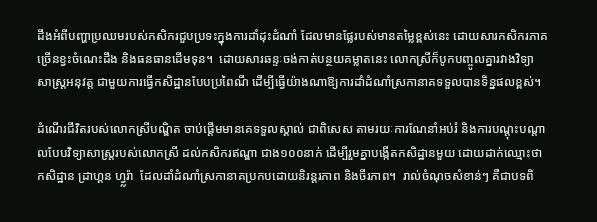ដឹងអំពីបញ្ហាប្រឈមរបស់កសិករជួបប្រទះក្នុងការដាំដុះដំណាំ ដែលមានផ្លែរបស់មានតម្លៃខ្ពស់នេះ ដោយសារកសិករភាគច្រើនខ្វះចំណេះដឹង និងធនធានដើមទុន។  ដោយសារឆន្ទៈចង់កាត់បន្ថយគម្លាតនេះ លោកស្រីក៏បូកបញ្ចូលគ្នារវាងវិទ្យាសាស្ត្រអនុវត្ត ជាមួយការធ្វើកសិដ្ឋានបែបប្រពៃណី ដើម្បីធ្វើយ៉ាងណាឱ្យការដាំដំណាំស្រកានាគទទួលបានទិន្នផលខ្ពស់។

ដំណើរជីវិតរបស់លោកស្រីបណ្ឌិត ចាប់ផ្តើមមានគេទទួលស្គាល់ ជាពិសេស តាមរយៈការណែនាំអប់រំ និងការបណ្តុះបណ្តាលបែបវិទ្យាសាស្ត្ររបស់លោកស្រី ដល់កសិករឥណ្ឌា ជាង១០០នាក់ ដើម្បីរួមគ្នាបង្កើតកសិដ្ឋានមួយ ដោយដាក់ឈ្មោះថា កសិដ្ឋាន ដ្រាហ្គន ហ្វ្លរ៉ា  ដែលដាំដំណាំស្រកានាគប្រកបដោយនិរន្តរភាព និងចីរភាព។  រាល់ចំណុចសំខាន់ៗ គឺជាបទពិ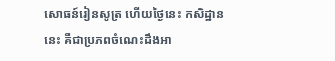សោធន៍រៀនសូត្រ ហើយថ្ងៃនេះ កសិដ្ឋាននេះ គឺជាប្រភពចំណេះដឹងអា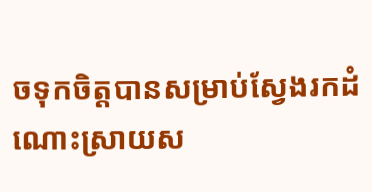ចទុកចិត្តបានសម្រាប់ស្វែងរកដំណោះស្រាយស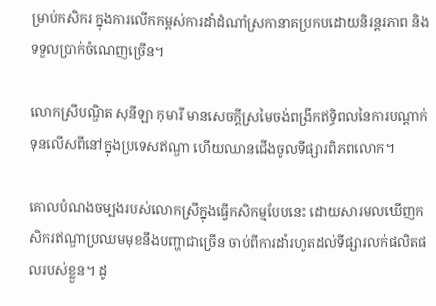ម្រាប់កសិករ ក្នុងការលើកកម្ពស់ការដាំដំណាំស្រកានាគប្រកបដោយនិរន្តរភាព និងទទួលប្រាក់ចំណេញច្រើន។

លោកស្រីបណ្ឌិត សុនីឡា កុមារី មានសេចក្តីស្រមៃចង់ពង្រីកឥទ្ធិពលនៃការបណ្តាក់ទុនលើសពីនៅក្នុងប្រទេសឥណ្ឌា ហើយឈានជើងចូលទីផ្សារពិភពលោក។

គោលបំណងចម្បងរបស់លោកស្រីក្នុងធ្វើកសិកម្មបែបនេះ ដោយសារមលឃើញកសិករឥណ្ឌាប្រឈមមុខនឹងបញ្ហាជាច្រើន ចាប់ពីការដាំរហូតដល់ទីផ្សារលក់ផលិតផលរបស់ខ្លួន។ ដូ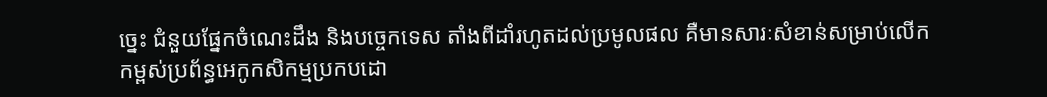ច្នេះ ជំនួយផ្នែកចំណេះដឹង និងបច្ចេកទេស តាំងពីដាំរហូតដល់ប្រមូលផល គឺមានសារៈសំខាន់សម្រាប់លើកកម្ពស់ប្រព័ន្ធអេកូកសិកម្មប្រកបដោ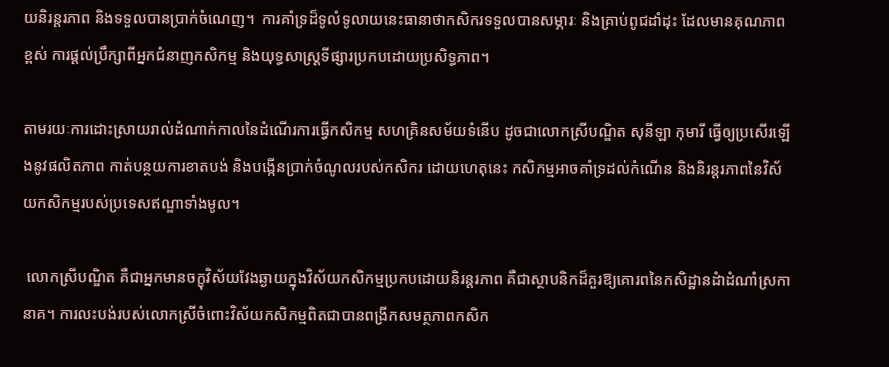យនិរន្តរភាព និងទទួលបានប្រាក់ចំណេញ។  ការគាំទ្រដ៏ទូលំទូលាយនេះធានាថាកសិករទទួលបានសម្ភារៈ និងគ្រាប់ពូជដាំដុះ ដែលមានគុណភាពខ្ពស់ ការផ្តល់ប្រឹក្សាពីអ្នកជំនាញកសិកម្ម និងយុទ្ធសាស្ត្រទីផ្សារប្រកបដោយប្រសិទ្ធភាព។

តាមរយៈការដោះស្រាយរាល់ដំណាក់កាលនៃដំណើរការធ្វើកសិកម្ម សហគ្រិនសម័យទំនើប ដូចជាលោកស្រីបណ្ឌិត សុនីឡា កុមារី ធ្វើឲ្យប្រសើរឡើងនូវផលិតភាព កាត់បន្ថយការខាតបង់ និងបង្កើនប្រាក់ចំណូលរបស់កសិករ ដោយហេតុនេះ កសិកម្មអាចគាំទ្រដល់កំណើន និងនិរន្តរភាពនៃវិស័យកសិកម្មរបស់ប្រទេសឥណ្ឌាទាំងមូល។

 លោកស្រីបណ្ឌិត គឺជាអ្នកមានចក្ខុវិស័យវែងឆ្ងាយក្នុងវិស័យកសិកម្មប្រកបដោយនិរន្តរភាព គឺជាស្ថាបនិកដ៏គួរឱ្យគោរពនៃកសិដ្ឋានដំាដំណាំស្រកានាគ។ ការលះបង់របស់លោកស្រីចំពោះវិស័យកសិកម្មពិតជាបានពង្រីកសមត្ថភាពកសិក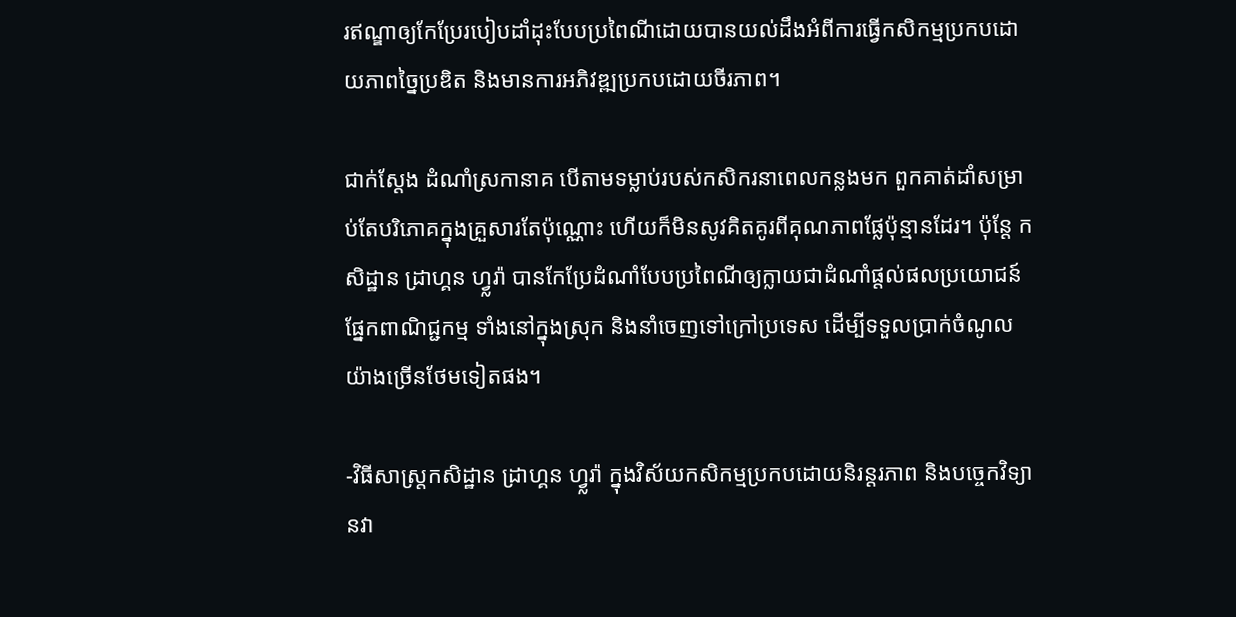រឥណ្ឌាឲ្យកែប្រែរបៀបដាំដុះបែបប្រពៃណីដោយបានយល់ដឹងអំពីការធ្វើកសិកម្មប្រកបដោយភាពច្នៃប្រឌិត និងមានការអភិវឌ្ឍប្រកបដោយចីរភាព។

ជាក់ស្តែង ដំណាំស្រកានាគ បើតាមទម្លាប់របស់កសិករនាពេលកន្លងមក ពួកគាត់ដាំសម្រាប់តែបរិភោគក្នុងគ្រួសារតែប៉ុណ្ណោះ ហើយក៏មិនសូវគិតគូរពីគុណភាពផ្លែប៉ុន្មានដែរ។ ប៉ុន្តែ កសិដ្ឋាន ដ្រាហ្គន ហ្វ្លរ៉ា បានកែប្រែដំណាំបែបប្រពៃណីឲ្យក្លាយជាដំណាំផ្តល់ផលប្រយោជន៍ផ្នែកពាណិជ្ជកម្ម ទាំងនៅក្នុងស្រុក និងនាំចេញទៅក្រៅប្រទេស ដើម្បីទទួលប្រាក់ចំណូលយ៉ាងច្រើនថែមទៀតផង។

-វិធីសាស្រ្តកសិដ្ឋាន ដ្រាហ្គន ហ្វ្លរ៉ា ក្នុងវិស័យកសិកម្មប្រកបដោយនិរន្តរភាព និងបច្ចេកវិទ្យានវា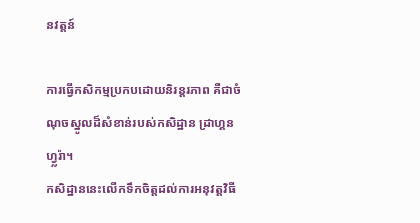នវត្តន៍

ការធ្វើកសិកម្មប្រកបដោយនិរន្តរភាព គឺជាចំណុចស្នូលដ៏សំខាន់របស់កសិដ្ឋាន ដ្រាហ្គន ហ្វ្លរ៉ា។
កសិដ្ឋាននេះលើកទឹកចិត្តដល់ការអនុវត្តវិធី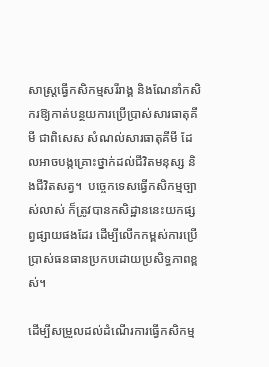សាស្ត្រធ្វើកសិកម្មសរីរាង្គ និងណែនាំកសិករឱ្យកាត់បន្ថយការប្រើប្រាស់សារធាតុគីមី ជាពិសេស សំណល់សារធាតុគីមី ដែលអាចបង្កគ្រោះថ្នាក់ដល់ជីវិតមនុស្ស និងជីវិតសត្វ។  បច្ចេកទេសធ្វើកសិកម្មច្បាស់លាស់ ក៏ត្រូវបានកសិដ្ឋាននេះយកផ្សព្វផ្សាយផងដែរ ដើម្បីលើកកម្ពស់ការប្រើប្រាស់ធនធានប្រកបដោយប្រសិទ្ធភាពខ្ពស់។

ដើម្បីសម្រួលដល់ដំណើរការធ្វើកសិកម្ម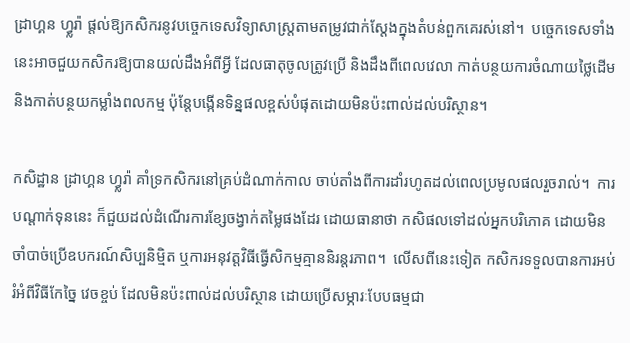ដ្រាហ្គន ហ្វ្លរ៉ា ផ្តល់ឱ្យកសិករនូវបច្ចេកទេសវិទ្យាសាស្ត្រតាមតម្រូវជាក់ស្តែងក្នុងតំបន់ពួកគេរស់នៅ។  បច្ចេកទេសទាំងនេះអាចជួយកសិករឱ្យបានយល់ដឹងអំពីអ្វី ដែលធាតុចូលត្រូវប្រើ និងដឹងពីពេលវេលា កាត់បន្ថយការចំណាយថ្លៃដើម និងកាត់បន្ថយកម្លាំងពលកម្ម ប៉ុន្តែបង្កើនទិន្នផលខ្ពស់បំផុតដោយមិនប៉ះពាល់ដល់បរិស្ថាន។

កសិដ្ឋាន ដ្រាហ្គន ហ្វ្លរ៉ា គាំទ្រកសិករនៅគ្រប់ដំណាក់កាល ចាប់តាំងពីការដាំរហូតដល់ពេលប្រមូលផលរួចរាល់។  ការបណ្តាក់ទុននេះ ក៏ជួយដល់ដំណើរការខ្សែចង្វាក់តម្លៃផងដែរ ដោយធានាថា កសិផលទៅដល់អ្នកបរិភោគ ដោយមិនចាំបាច់ប្រើឧបករណ៍សិប្បនិម្មិត ឬការអនុវត្តវិធីធ្វើសិកម្មគ្មាននិរន្តរភាព។  លើសពីនេះទៀត កសិករទទួលបានការអប់រំអំពីវិធីកែច្នៃ វេចខ្ចប់ ដែលមិនប៉ះពាល់ដល់បរិស្ថាន ដោយប្រើសម្ភារៈបែបធម្មជា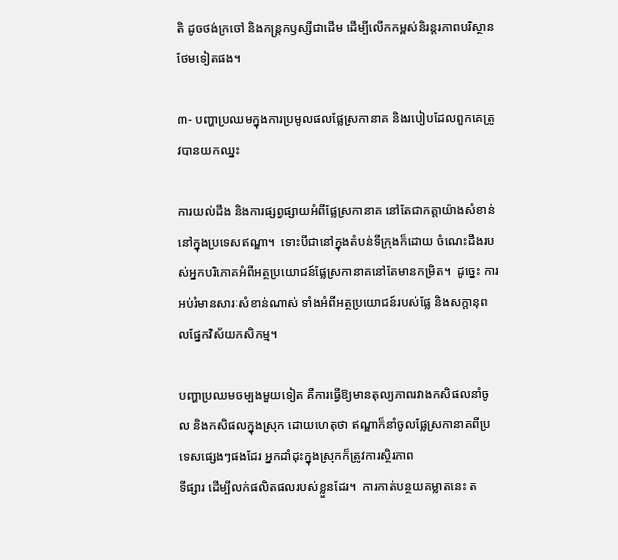តិ ដូចថង់ក្រចៅ និងកន្ត្រកឫស្សីជាដើម ដើម្បីលើកកម្ពស់និរន្តរភាពបរិស្ថានថែមទៀតផង។

៣- បញ្ហាប្រឈមក្នុងការប្រមូលផលផ្លែស្រកានាគ និងរបៀបដែលពួកគេត្រូវបានយកឈ្នះ

ការយល់ដឹង និងការផ្សព្វផ្សាយអំពីផ្លែស្រកានាគ នៅតែជាកត្តាយ៉ាងសំខាន់នៅក្នុងប្រទេសឥណ្ឌា។  ទោះបីជានៅក្នុងតំបន់ទីក្រុងក៏ដោយ ចំណេះដឹងរបស់អ្នកបរិភោគអំពីអត្ថប្រយោជន៍ផ្លែស្រកានាគនៅតែមានកម្រិត។  ដូច្នេះ ការអប់រំមានសារៈសំខាន់ណាស់ ទាំងអំពីអត្ថប្រយោជន៍របស់ផ្លែ និងសក្តានុពលផ្នែកវិស័យកសិកម្ម។

បញ្ហាប្រឈមចម្បងមួយទៀត គឺការធ្វើឱ្យមានតុល្យភាពរវាងកសិផលនាំចូល និងកសិផលក្នុងស្រុក ដោយហេតុថា ឥណ្ឌាក៏នាំចូលផ្លែស្រកានាគពីប្រទេសផ្សេងៗផងដែរ អ្នកដាំដុះក្នុងស្រុកក៏ត្រូវការស្ថិរភាព
ទីផ្សារ ដើម្បីលក់ផលិតផលរបស់ខ្លួនដែរ។  ការកាត់បន្ថយគម្លាតនេះ ត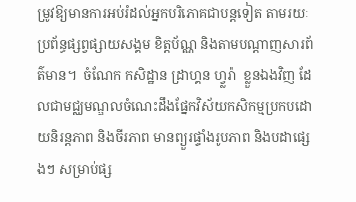ម្រូវឱ្យមានការអប់រំដល់អ្នកបរិភោគជាបន្តទៀត តាមរយៈប្រព័ន្ធផ្សព្វផ្សាយសង្គម ខិត្តប័ណ្ណ និងតាមបណ្តាញសារព័ត៌មាន។  ចំណែក កសិដ្ឋាន ដ្រាហ្គន ហ្វ្លរ៉ា  ខ្លួនឯងវិញ ដែលជាមជ្ឈមណ្ឌលចំណេះដឹងផ្នែកវិស័យកសិកម្មប្រកបដោយនិរន្តភាព និងចីរភាព មានព្យួរផ្ទាំងរូបភាព និងបដាផ្សេងៗ សម្រាប់ផ្ស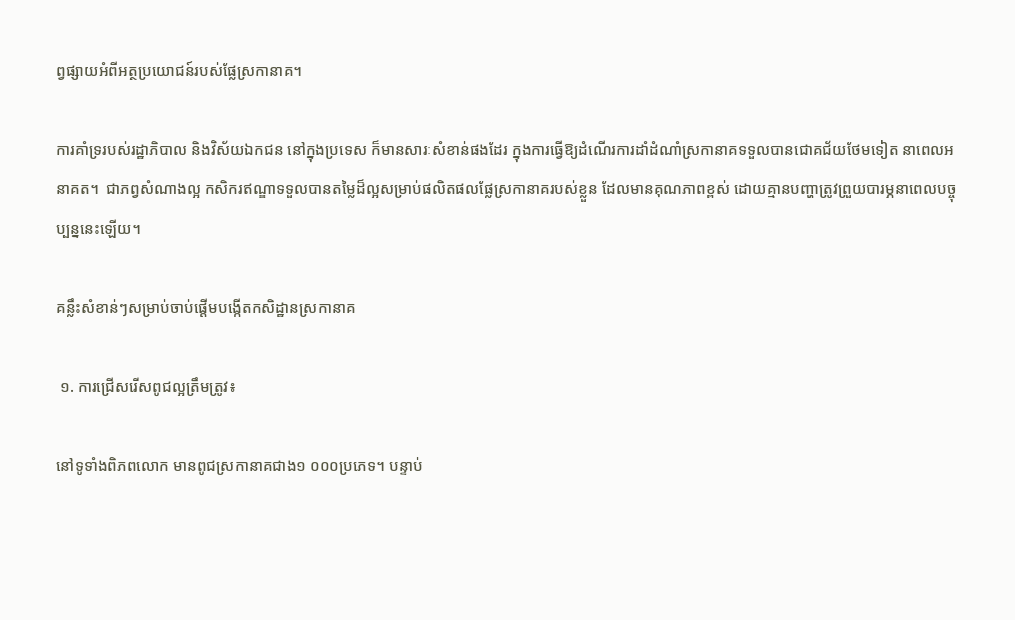ព្វផ្សាយអំពីអត្ថប្រយោជន៍របស់ផ្លែស្រកានាគ។

ការគាំទ្ររបស់រដ្ឋាភិបាល និងវិស័យឯកជន នៅក្នុងប្រទេស ក៏មានសារៈសំខាន់ផងដែរ ក្នុងការធ្វើឱ្យដំណើរការដាំដំណាំស្រកានាគទទួលបានជោគជ័យថែមទៀត នាពេលអនាគត។  ជាភព្វសំណាងល្អ កសិករឥណ្ឌាទទួលបានតម្លៃដ៏ល្អសម្រាប់ផលិតផលផ្លែស្រកានាគរបស់ខ្លួន ដែលមានគុណភាពខ្ពស់ ដោយគ្មានបញ្ហាត្រូវព្រួយបារម្ភនាពេលបច្ចុប្បន្ននេះឡើយ។

គន្លឹះសំខាន់ៗសម្រាប់ចាប់ផ្តើមបង្កើតកសិដ្ឋានស្រកានាគ

 ១. ការជ្រើសរើសពូជល្អត្រឹមត្រូវ៖

នៅទូទាំងពិភពលោក មានពូជស្រកានាគជាង១ ០០០ប្រភេទ។ បន្ទាប់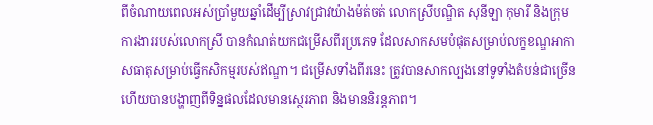ពីចំណាយពេលអស់ប្រាំមួយឆ្នាំដើម្បីស្រាវជ្រាវយ៉ាងម៉ត់ចត់ លោកស្រីបណ្ឌិត សុនីឡា កុមារី និងក្រុមការងាររបស់លោកស្រី បានកំណត់យកជម្រើសពីរប្រភេទ ដែលសាកសមបំផុតសម្រាប់លក្ខខណ្ឌអាកាសធាតុសម្រាប់ធ្វើកសិកម្មរបស់ឥណ្ឌា។ ជម្រើសទាំងពីរនេះ ត្រូវបានសាកល្បងនៅទូទាំងតំបន់ជាច្រើន ហើយបានបង្ហាញពីទិន្នផលដែលមានស្ថេរភាព និងមាននិរន្តភាព។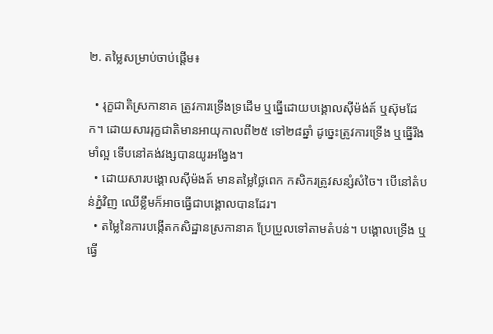២. តម្លៃសម្រាប់ចាប់ផ្តើម៖

  • រុក្ខជាតិស្រកានាគ ត្រូវការទ្រើងទ្រដើម ឬធ្នើដោយបង្គោលស៊ីម៉ង់ត៍ ឬស៊ុមដែក។ ដោយសាររុក្ខជាតិមានអាយុកាលពី២៥ ទៅ២៨ឆ្នាំ ដូច្នេះត្រូវការទ្រើង ឬធ្នើរឹងមាំល្អ ទើបនៅគង់វង្សបានយូរអង្វែង។
  • ដោយសារបង្គោលស៊ីម៉ងត៍ មានតម្លៃថ្លៃពេក កសិករត្រូវសន្សំសំចៃ។ បើនៅតំបន់ភ្នំវិញ ឈើខ្លឹមក៏អាចធ្វើជាបង្គោលបានដែរ។
  • តម្លៃនៃការបង្កើតកសិដ្ឋានស្រកានាគ ប្រែប្រួលទៅតាមតំបន់។ បង្គោលទ្រើង ឬធ្វើ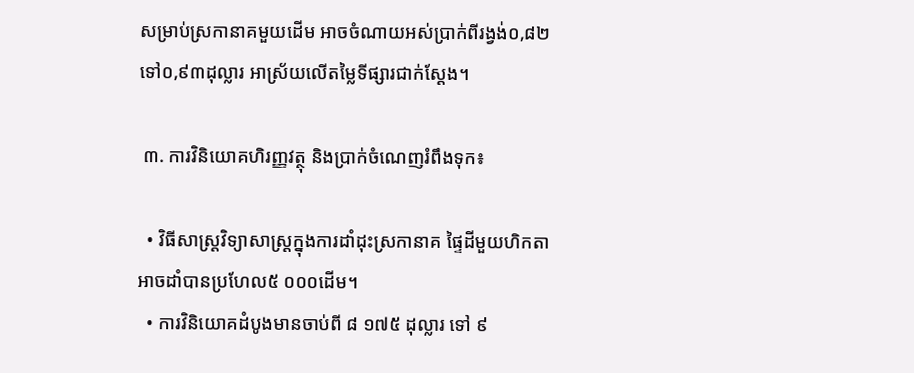សម្រាប់ស្រកានាគមួយដើម អាចចំណាយអស់ប្រាក់ពីរង្វង់០,៨២ ទៅ០,៩៣ដុល្លារ អាស្រ័យលើតម្លៃទីផ្សារជាក់ស្តែង។

 ៣. ការវិនិយោគហិរញ្ញវត្ថុ និងប្រាក់ចំណេញរំពឹងទុក៖

  • វិធីសាស្រ្តវិទ្យាសាស្ត្រក្នុងការដាំដុះស្រកានាគ ផ្ទៃដីមួយហិកតាអាចដាំបានប្រហែល៥ ០០០ដើម។
  • ការវិនិយោគដំបូងមានចាប់ពី ៨ ១៧៥ ដុល្លារ ទៅ ៩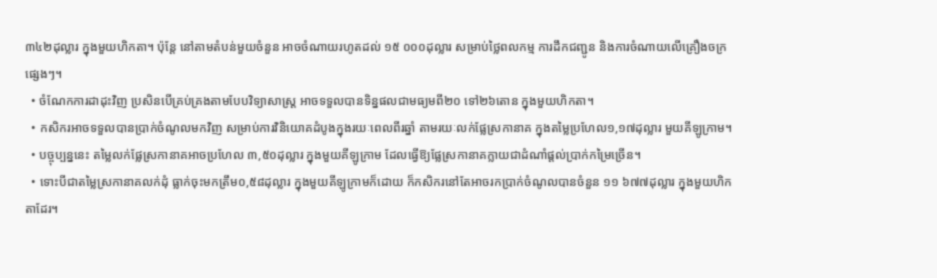៣៤២ដុល្លារ ក្នុងមួយហិកតា។ ប៉ុន្តែ នៅតាមតំបន់មួយចំនួន អាចចំណាយរហូតដល់ ១៥ ០០០ដុល្លារ សម្រាប់ថ្លៃពលកម្ម ការដឹកជញ្ជូន និងការចំណាយលើគ្រឿងចក្រផ្សេងៗ។
  • ចំណែកការដាដុះវិញ ប្រសិនបើគ្រប់គ្រងតាមបែបវិទ្យាសាស្ត្រ អាចទទួលបានទិន្នផលជាមធ្យមពី២០ ទៅ២៦តោន ក្នុងមួយហិកតា។
  • កសិករអាចទទួលបានប្រាក់ចំណូលមកវិញ សម្រាប់ការវិនិយោគដំបូងក្នុងរយៈពេលពីរឆ្នាំ តាមរយៈលក់ផ្លែស្រកានាគ ក្នុងតម្លៃប្រហែល១,១៧ដុល្លារ មួយគីឡូក្រាម។
  • បច្ចុប្បន្ននេះ តម្លៃលក់ផ្លែស្រកានាគអាចប្រហែល ៣,៥០ដុល្លារ ក្នុងមួយគីឡូក្រាម ដែលធ្វើឱ្យផ្លែស្រកានាគក្លាយជាដំណាំផ្តល់ប្រាក់កម្រៃច្រើន។
  • ទោះបីជាតម្លៃស្រកានាគលក់ដុំ ធ្លាក់ចុះមកត្រឹម០,៥៨ដុល្លារ ក្នុងមួយគីឡូក្រាមក៏ដោយ ក៏កសិករនៅតែអាចរកប្រាក់ចំណូលបានចំនួន ១១ ៦៧៧ដុល្លារ ក្នុងមួយហិកតាដែរ។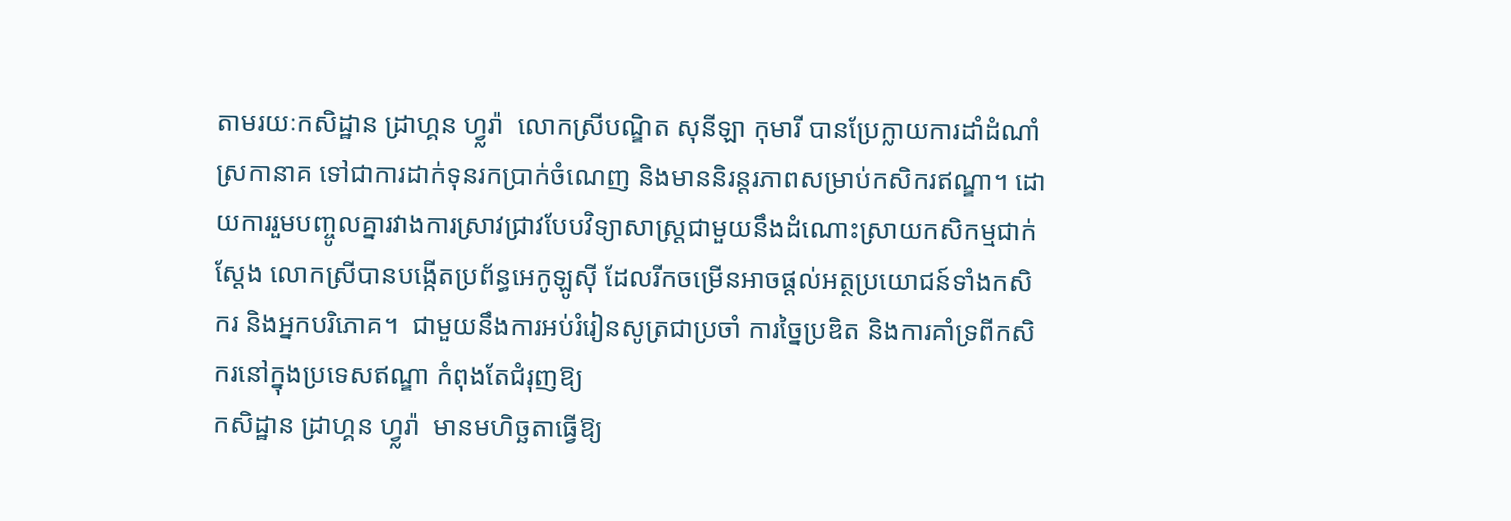តាមរយៈកសិដ្ឋាន ដ្រាហ្គន ហ្វ្លរ៉ា  លោកស្រីបណ្ឌិត សុនីឡា កុមារី បានប្រែក្លាយការដាំដំណាំស្រកានាគ ទៅជាការដាក់ទុនរកប្រាក់ចំណេញ និងមាននិរន្តរភាពសម្រាប់កសិករឥណ្ឌា។ ដោយការរួមបញ្ចូលគ្នារវាងការស្រាវជ្រាវបែបវិទ្យាសាស្ត្រជាមួយនឹងដំណោះស្រាយកសិកម្មជាក់ស្តែង លោកស្រីបានបង្កើតប្រព័ន្ធអេកូឡូស៊ី ដែលរីកចម្រើនអាចផ្តល់អត្ថប្រយោជន៍ទាំងកសិករ និងអ្នកបរិភោគ។  ជាមួយនឹងការអប់រំរៀនសូត្រជាប្រចាំ ការច្នៃប្រឌិត និងការគាំទ្រពីកសិករនៅក្នុងប្រទេសឥណ្ឌា កំពុងតែជំរុញឱ្យ
កសិដ្ឋាន ដ្រាហ្គន ហ្វ្លរ៉ា  មានមហិច្ឆតាធ្វើឱ្យ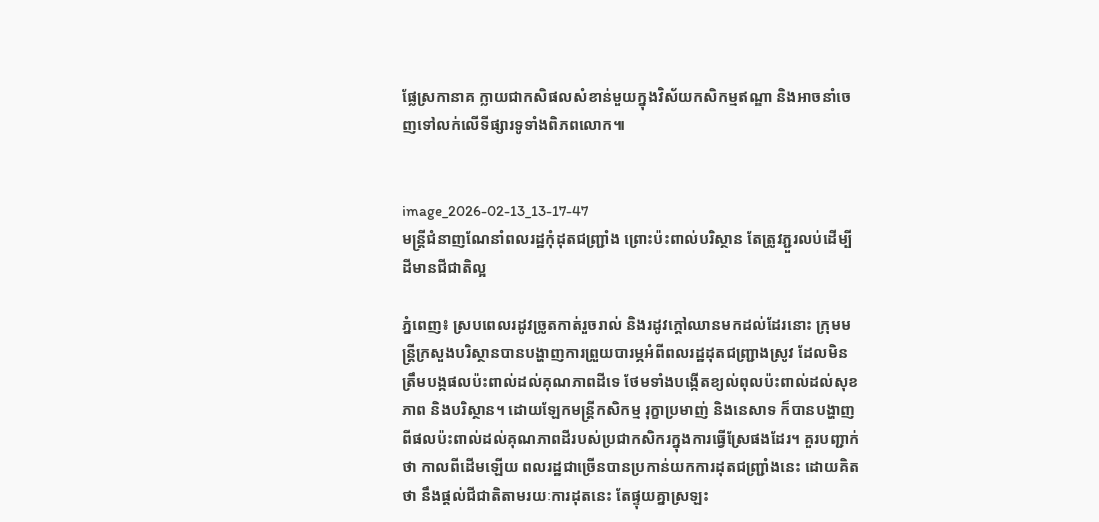ផ្លែស្រកានាគ ក្លាយជាកសិផលសំខាន់មួយក្នុងវិស័យកសិកម្មឥណ្ឌា និងអាចនាំចេញទៅលក់លើទីផ្សារទូទាំងពិភពលោក៕


image_2026-02-13_13-17-47
មន្រ្តីជំនាញណែនាំពលរដ្ឋកុំដុតជញ្ជ្រាំង ព្រោះប៉ះពាល់បរិស្ថាន តែត្រូវភ្ជួរលប់ដើម្បីដីមានជីជាតិល្អ

ភ្នំពេញ៖ ស្របពេលរដូវច្រូតកាត់រួចរាល់ និងរដូវក្តៅឈានមកដល់ដែរនោះ ក្រុមមន្រ្តីក្រសួងបរិស្ថានបានបង្ហាញការព្រួយបារម្ភអំពីពលរដ្ឋដុតជញ្រ្ជាងស្រូវ ដែលមិនត្រឹមបង្កផលប៉ះពាល់ដល់គុណភាពដីទេ ថែមទាំងបង្កើតខ្យល់ពុលប៉ះពាល់ដល់សុខភាព និងបរិស្ថាន។ ដោយឡែកមន្រ្តីកសិកម្ម រុក្ខាប្រមាញ់ និងនេសាទ ក៏បានបង្ហាញពីផលប៉ះពាល់ដល់គុណភាពដីរបស់ប្រជាកសិករក្នុងការធ្វើស្រែផងដែរ។ គួរបញ្ជាក់ថា កាលពីដើមឡើយ ពលរដ្ឋជាច្រើនបានប្រកាន់យកការដុតជញ្រ្ជាំងនេះ ដោយគិតថា នឹងផ្តល់ជីជាតិតាមរយៈការដុតនេះ តែផ្ទុយគ្នាស្រឡះ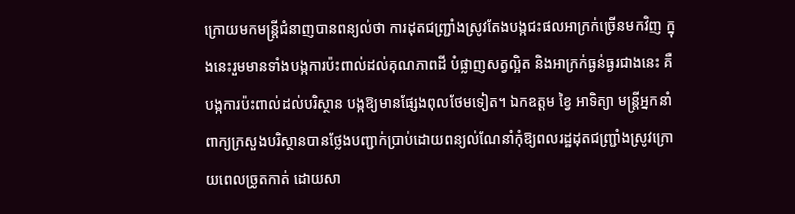ក្រោយមកមន្រ្តីជំនាញបានពន្យល់ថា ការដុតជញ្រ្ជាំងស្រូវតែងបង្កជះផលអាក្រក់ច្រើនមកវិញ ក្នុងនេះរួមមានទាំងបង្កការប៉ះពាល់ដល់គុណភាពដី បំផ្លាញសត្វល្អិត និងអាក្រក់ធ្ងន់ធ្ងរជាងនេះ គឺបង្កការប៉ះពាល់ដល់បរិស្ថាន បង្កឱ្យមានផ្សែងពុលថែមទៀត។ ឯកឧត្តម ខ្វៃ អាទិត្យា មន្រ្តីអ្នកនាំពាក្យក្រសួងបរិស្ថានបានថ្លែងបញ្ជាក់ប្រាប់ដោយពន្យល់ណែនាំកុំឱ្យពលរដ្ឋដុតជញ្រ្ជាំងស្រូវក្រោយពេលច្រូតកាត់ ដោយសា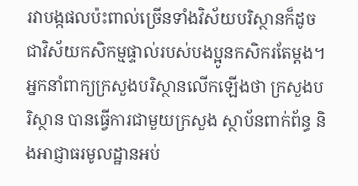រវាបង្កផលប៉ះពាល់ច្រើនទាំងវិស័យបរិស្ថានក៏ដូចជាវិស័យកសិកម្មផ្ទាល់របស់បងប្អូនកសិករតែម្តង។ អ្នកនាំពាក្យក្រសួងបរិស្ថានលើកឡើងថា ក្រសួងបរិស្ថាន បានធ្វើការជាមួយក្រសួង ស្ថាប័នពាក់ព័ន្ធ និងអាជ្ញាធរមូលដ្ឋានអប់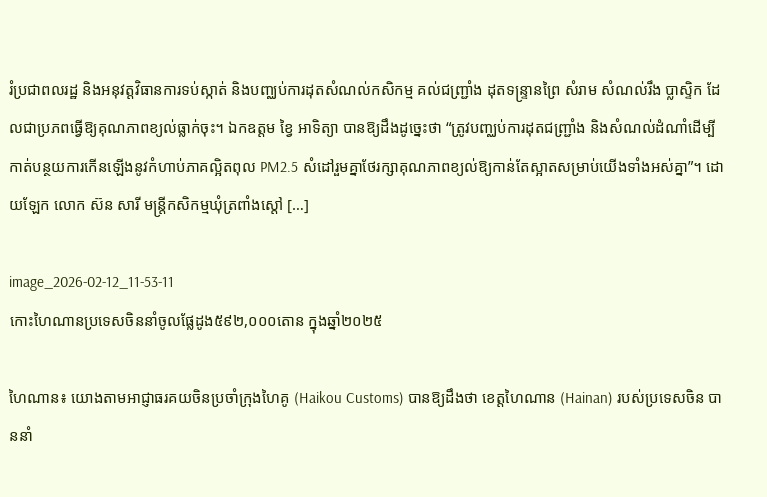រំប្រជាពលរដ្ឋ និងអនុវត្តវិធានការទប់ស្កាត់ និងបញ្ឈប់ការដុតសំណល់កសិកម្ម គល់ជញ្ជ្រាំង ដុតទន្រ្ទានព្រៃ សំរាម សំណល់រឹង ប្លាស្ទិក ដែលជាប្រភពធ្វើឱ្យគុណភាពខ្យល់ធ្លាក់ចុះ។ ឯកឧត្តម ខ្វៃ អាទិត្យា បានឱ្យដឹងដូច្នេះថា “ត្រូវបញ្ឈប់ការដុតជញ្ជ្រាំង និងសំណល់ដំណាំដើម្បីកាត់បន្ថយការកើនឡើងនូវកំហាប់ភាគល្អិតពុល PM2.5 សំដៅរួមគ្នាថែរក្សាគុណភាពខ្យល់ឱ្យកាន់តែស្អាតសម្រាប់យើងទាំងអស់គ្នា”។ ដោយឡែក លោក ស៊ន សារី មន្រ្តីកសិកម្មឃុំត្រពាំងស្តៅ […]

image_2026-02-12_11-53-11
កោះហៃណានប្រទេសចិននាំចូលផ្លែដូង៥៩២,០០០តោន ក្នុងឆ្នាំ២០២៥

ហៃណាន៖ យោងតាមអាជ្ញាធរគយចិនប្រចាំក្រុងហៃគូ (Haikou Customs) បានឱ្យដឹងថា ខេត្តហៃណាន (Hainan) របស់ប្រទេសចិន បាននាំ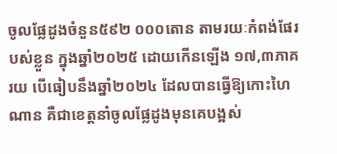ចូលផ្លែដូងចំនួន៥៩២ ០០០តោន តាមរយៈកំពង់ផែរបស់ខ្លួន ក្នុងឆ្នាំ២០២៥ ដោយកើនឡើង ១៧,៣ភាគរយ បើធៀបនឹងឆ្នាំ២០២៤ ដែលបានធ្វើឱ្យកោះហៃណាន គឺជាខេត្តនាំចូលផ្លែដូងមុនគេបង្អស់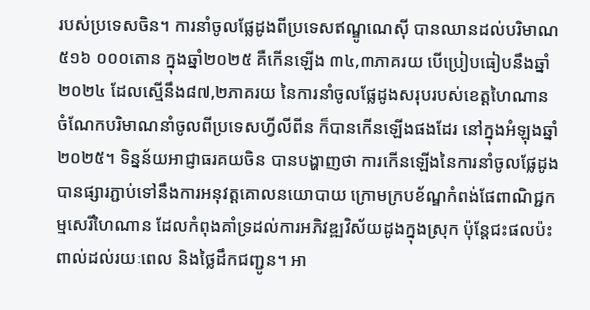របស់ប្រទេសចិន។ ការនាំចូលផ្លែដូងពីប្រទេសឥណ្ឌូណេស៊ី បានឈានដល់បរិមាណ៥១៦ ០០០តោន ក្នុងឆ្នាំ២០២៥ គឺកើនឡើង ៣៤,៣ភាគរយ បើប្រៀបធៀបនឹងឆ្នាំ២០២៤ ដែលស្មើនឹង៨៧,២ភាគរយ នៃការនាំចូលផ្លែដូងសរុបរបស់ខេត្តហៃណាន ចំណែកបរិមាណនាំចូលពីប្រទេសហ្វីលីពីន ក៏បានកើនឡើងផងដែរ នៅក្នុងអំឡុងឆ្នាំ២០២៥។ ទិន្នន័យអាជ្ញាធរគយចិន បានបង្ហាញថា ការកើនឡើងនៃការនាំចូលផ្លែដូងបានផ្សារភ្ជាប់ទៅនឹងការអនុវត្តគោលនយោបាយ ក្រោមក្របខ័ណ្ឌកំពង់ផែពាណិជ្ជកម្មសេរីហៃណាន ដែលកំពុងគាំទ្រដល់ការអភិវឌ្ឍវិស័យដូងក្នុងស្រុក ប៉ុន្តែជះផលប៉ះពាល់ដល់រយៈពេល និងថ្លៃដឹកជញ្ជូន។ អា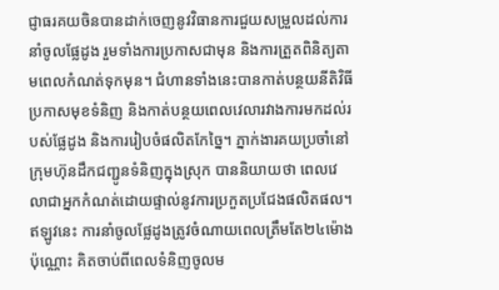ជ្ញាធរគយចិនបានដាក់ចេញនូវវិធានការជួយសម្រួលដល់ការនាំចូលផ្លែដូង រួមទាំងការប្រកាសជាមុន និងការត្រួតពិនិត្យតាមពេលកំណត់ទុកមុន។ ជំហានទាំងនេះបានកាត់បន្ថយនីតិវិធីប្រកាសមុខទំនិញ និងកាត់បន្ថយពេលវេលារវាងការមកដល់របស់ផ្លែដូង និងការរៀបចំផលិតកែច្នៃ។ ភ្នាក់ងារគយប្រចាំនៅក្រុមហ៊ុនដឹកជញ្ជូនទំនិញក្នុងស្រុក បាននិយាយថា ពេលវេលាជាអ្នកកំណត់ដោយផ្ទាល់នូវការប្រកួតប្រជែងផលិតផល។ ឥឡូវនេះ ការនាំចូលផ្លែដូងត្រូវចំណាយពេលត្រឹមតែ២៤ម៉ោងប៉ុណ្ណោះ គិតចាប់ពីពេលទំនិញចូលម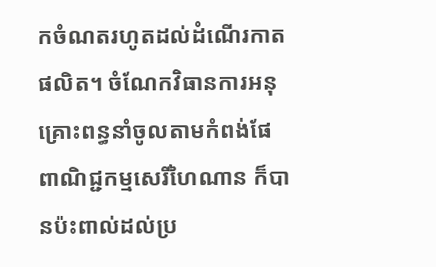កចំណតរហូតដល់ដំណើរកាតផលិត។ ចំណែកវិធានការអនុគ្រោះពន្ធនាំចូលតាមកំពង់ផែពាណិជ្ជកម្មសេរីហៃណាន ក៏បានប៉ះពាល់ដល់ប្រ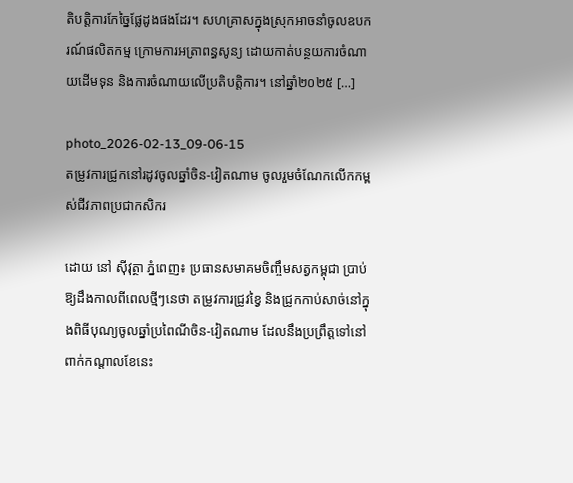តិបត្តិការកែច្នៃផ្លែដូងផងដែរ។ សហគ្រាសក្នុងស្រុកអាចនាំចូលឧបករណ៍ផលិតកម្ម ក្រោមការអត្រាពន្ធសូន្យ ដោយកាត់បន្ថយការចំណាយដើមទុន និងការចំណាយលើប្រតិបត្តិការ។ នៅឆ្នាំ២០២៥ […]

photo_2026-02-13_09-06-15
តម្រូវការជ្រូកនៅរដូវចូលឆ្នាំចិន-វៀតណាម ចូលរួមចំណែកលើកកម្ពស់ជីវភាពប្រជាកសិករ

ដោយ នៅ ស៊ីវុត្ថា ភ្នំពេញ៖ ប្រធានសមាគមចិញ្ចឹមសត្វកម្ពុជា ប្រាប់ឱ្យដឹងកាលពីពេលថ្មីៗនេថា តម្រូវការជ្រូវខ្វៃ និងជ្រូកកាប់សាច់នៅក្នុងពិធីបុណ្យចូលឆ្នាំប្រពៃណីចិន-វៀតណាម ដែលនឹងប្រព្រឹត្តទៅនៅពាក់កណ្តាលខែនេះ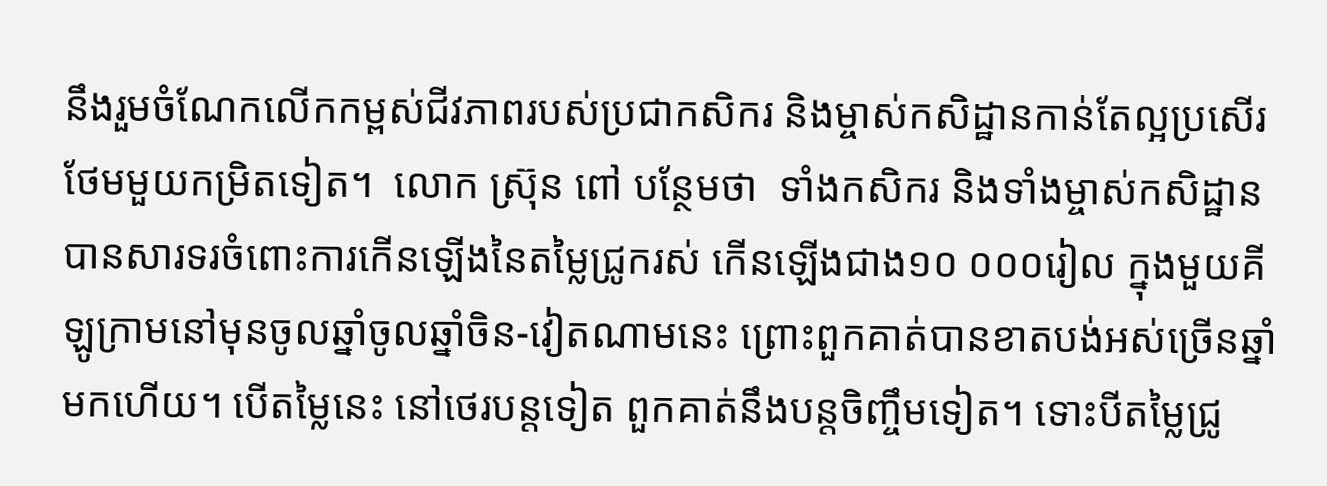នឹងរួមចំណែកលើកកម្ពស់ជីវភាពរបស់ប្រជាកសិករ និងម្ចាស់កសិដ្ឋានកាន់តែល្អប្រសើរថែមមួយកម្រិតទៀត។  លោក ស្រ៊ុន ពៅ បន្ថែមថា  ទាំងកសិករ និងទាំងម្ចាស់កសិដ្ឋាន  បានសារទរចំពោះការកើនឡើងនៃតម្លៃជ្រូករស់ កើនឡើងជាង១០ ០០០រៀល ក្នុងមួយគីឡូក្រាមនៅមុនចូលឆ្នាំចូលឆ្នាំចិន-វៀតណាមនេះ ព្រោះពួកគាត់បានខាតបង់អស់ច្រើនឆ្នាំមកហើយ។ បើតម្លៃនេះ នៅថេរបន្តទៀត ពួកគាត់នឹងបន្តចិញ្ចឹមទៀត។ ទោះបីតម្លៃជ្រូ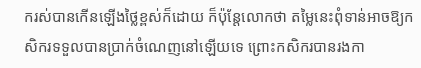ករស់បានកើនឡើងថ្លៃខ្ពស់ក៏ដោយ ក៏ប៉ុន្តែលោកថា តម្លៃនេះពុំទាន់អាចឱ្យកសិករទទួលបានប្រាក់ចំណេញនៅឡើយទេ ព្រោះកសិករបានរងកា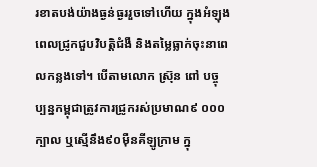រខាតបង់យ៉ាងធ្ងន់ធ្ងររួចទៅហើយ ក្នុងអំឡុងពេលជ្រូកជួបវិបត្តិជំងឺ និងតម្លៃធ្លាក់ចុះនាពេលកន្លងទៅ។ បើតាមលោក ស្រ៊ុន ពៅ បច្ចុប្បន្នកម្ពុជាត្រូវការជ្រូករស់ប្រមាណ៩ ០០០ក្បាល ឬស្មើនឹង៩០ម៉ឺនគីឡូក្រាម ក្នុ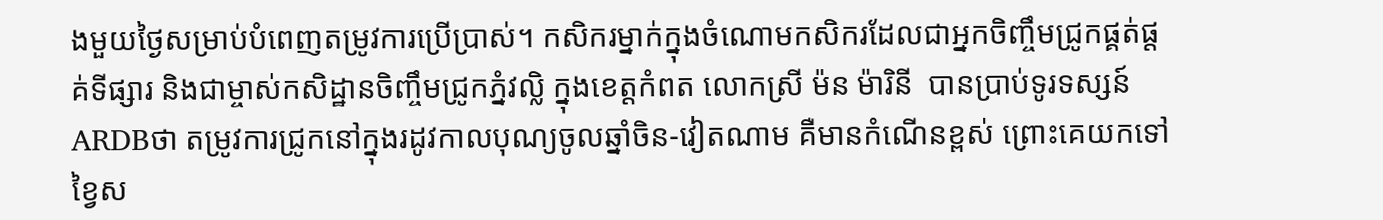ងមួយថ្ងៃសម្រាប់បំពេញតម្រូវការប្រើប្រាស់។ កសិករម្នាក់ក្នុងចំណោមកសិករដែលជាអ្នកចិញ្ចឹមជ្រូកផ្គត់ផ្តគ់ទីផ្សារ និងជាម្ចាស់កសិដ្ឋានចិញ្ចឹមជ្រូកភ្នំវល្លិ ក្នុងខេត្តកំពត លោកស្រី ម៉ន ម៉ារិនី  បានប្រាប់ទូរទស្សន៍ ARDBថា តម្រូវការជ្រូកនៅក្នុងរដូវកាលបុណ្យចូលឆ្នាំចិន-វៀតណាម គឺមានកំណើនខ្ពស់ ព្រោះគេយកទៅខ្វៃស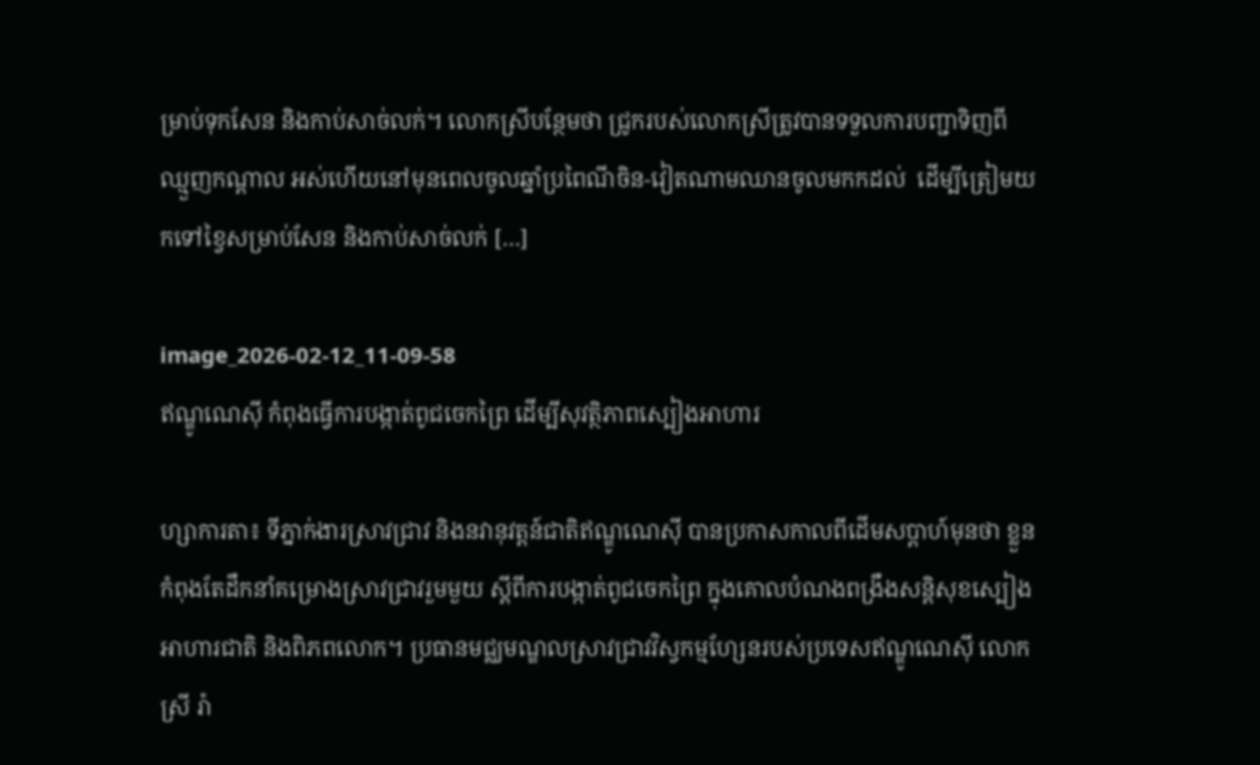ម្រាប់ទុកសែន និងកាប់សាច់លក់។ លោកស្រីបន្ថែមថា ជ្រូករបស់លោកស្រីត្រូវបានទទួលការបញ្ជាទិញពីឈ្មួញកណ្តាល អស់ហើយនៅមុនពេលចូលឆ្នាំប្រពៃណីចិន-វៀតណាមឈានចូលមកកដល់  ដើម្បីត្រៀមយកទៅខ្វៃសម្រាប់សែន និងកាប់សាច់លក់ […]

image_2026-02-12_11-09-58
ឥណ្ឌូណេស៊ី កំពុងធ្វើការបង្កាត់ពូជចេកព្រៃ ដើម្បីសុវត្ថិភាពស្បៀងអាហារ

ហ្សាការតា៖ ទីភ្នាក់ងារស្រាវជ្រាវ និងនវានុវត្តន៍ជាតិឥណ្ឌូណេស៊ី បានប្រកាសកាលពីដើមសប្តាហ៍មុនថា ខ្លួនកំពុងតែដឹកនាំគម្រោងស្រាវជ្រាវរួមមួយ ស្តីពីការបង្កាត់ពូជចេកព្រៃ ក្នុងគោលបំណងពង្រឹងសន្តិសុខស្បៀងអាហារជាតិ និងពិភពលោក។ ប្រធានមជ្ឈមណ្ឌលស្រាវជ្រាវវិស្វកម្មហ្សែនរបស់ប្រទេសឥណ្ឌូណេស៊ី លោកស្រី រ៉ា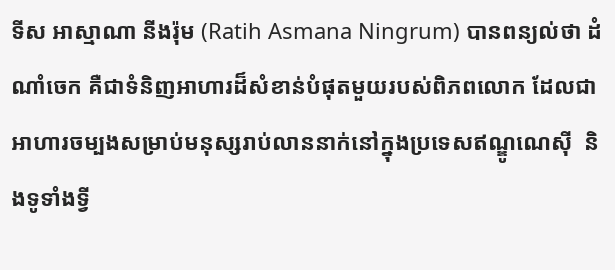ទីស អាស្មាណា នីងរ៉ុម (Ratih Asmana Ningrum) បានពន្យល់ថា ដំណាំចេក គឺជាទំនិញអាហារដ៏សំខាន់បំផុតមួយរបស់ពិភពលោក ដែលជាអាហារចម្បងសម្រាប់មនុស្សរាប់លាននាក់នៅក្នុងប្រទេសឥណ្ឌូណេស៊ី  និងទូទាំងទ្វី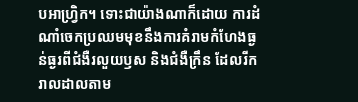បអាហ្វ្រិក។ ទោះជាយ៉ាងណាក៏ដោយ ការដំណាំចេកប្រឈមមុខនឹងការគំរាមកំហែងធ្ងន់ធ្ងរពីជំងឺរលួយឫស និងជំងឺក្រឹន ដែលរីករាលដាលតាម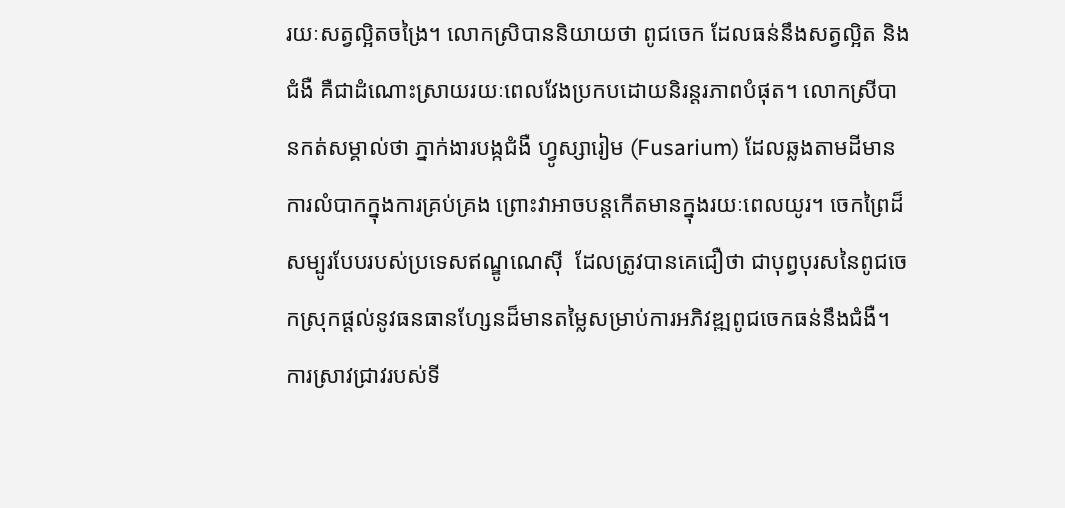រយៈសត្វល្អិតចង្រៃ។ លោកស្រិបាននិយាយថា ពូជចេក ដែលធន់នឹងសត្វល្អិត និងជំងឺ គឺជាដំណោះស្រាយរយៈពេលវែងប្រកបដោយនិរន្តរភាពបំផុត។ លោកស្រីបានកត់សម្គាល់ថា ភ្នាក់ងារបង្កជំងឺ ហ្វូស្សារៀម (Fusarium) ដែលឆ្លងតាមដីមានការលំបាកក្នុងការគ្រប់គ្រង ព្រោះវាអាចបន្តកើតមានក្នុងរយៈពេលយូរ។ ចេកព្រៃដ៏សម្បូរបែបរបស់ប្រទេសឥណ្ឌូណេស៊ី  ដែលត្រូវបានគេជឿថា ជាបុព្វបុរសនៃពូជចេកស្រុកផ្តល់នូវធនធានហ្សែនដ៏មានតម្លៃសម្រាប់ការអភិវឌ្ឍពូជចេកធន់នឹងជំងឺ។ ការស្រាវជ្រាវរបស់ទី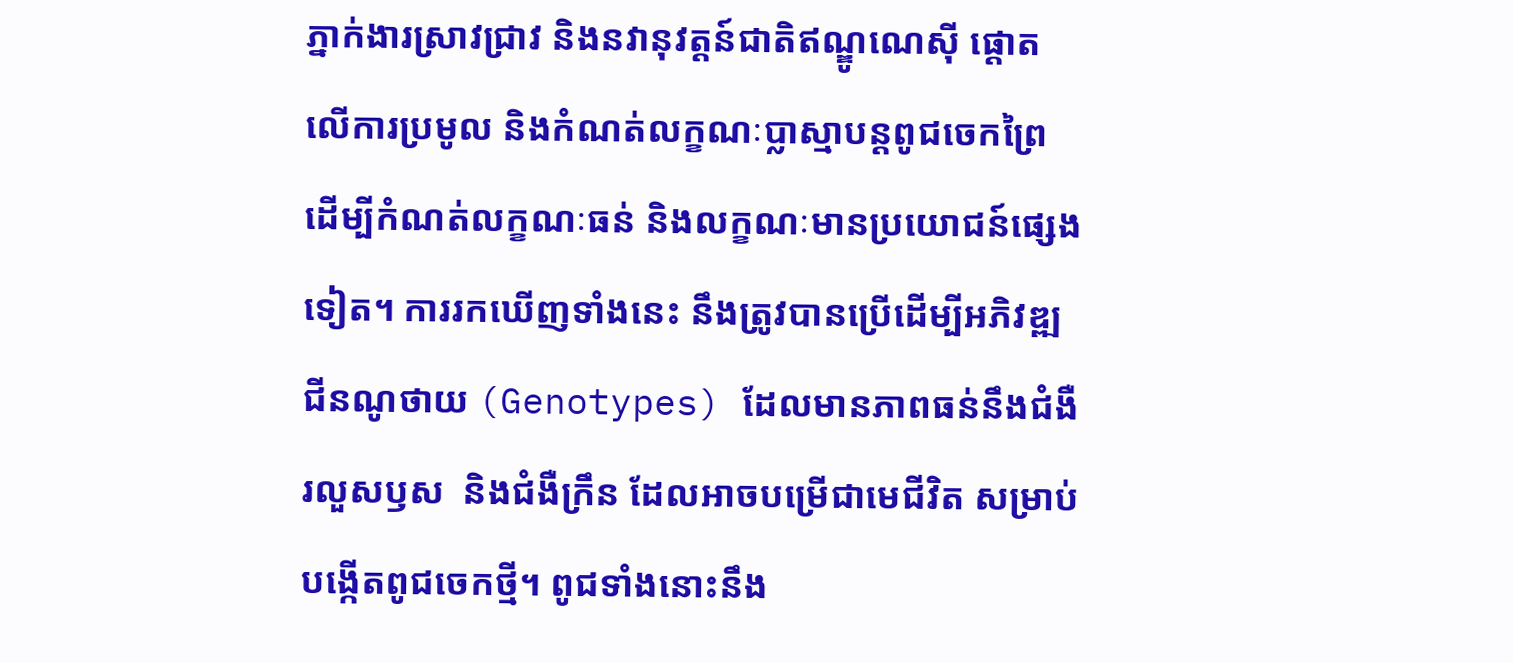ភ្នាក់ងារស្រាវជ្រាវ និងនវានុវត្តន៍ជាតិឥណ្ឌូណេស៊ី ផ្តោតលើការប្រមូល និងកំណត់លក្ខណៈប្លាស្មាបន្តពូជចេកព្រៃ ដើម្បីកំណត់លក្ខណៈធន់ និងលក្ខណៈមានប្រយោជន៍ផ្សេងទៀត។ ការរកឃើញទាំងនេះ នឹងត្រូវបានប្រើដើម្បីអភិវឌ្ឍជីនណូថាយ (Genotypes) ដែលមានភាពធន់នឹងជំងឺរលួសឫស  និងជំងឺក្រឹន ដែលអាចបម្រើជាមេជីវិត សម្រាប់បង្កើតពូជចេកថ្មី។ ពូជទាំងនោះនឹង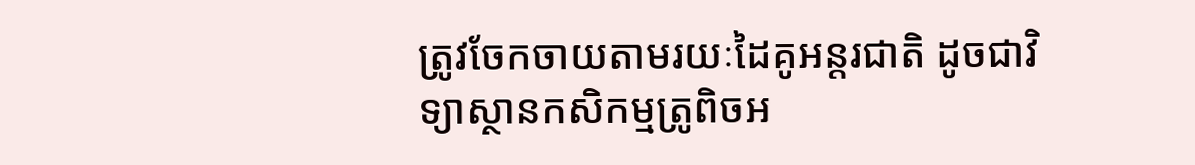ត្រូវចែកចាយតាមរយៈដៃគូអន្តរជាតិ ដូចជាវិទ្យាស្ថានកសិកម្មត្រូពិចអ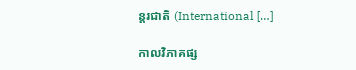ន្តរជាតិ (International […]

កាលវិភាគផ្ស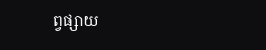ព្វផ្សាយ